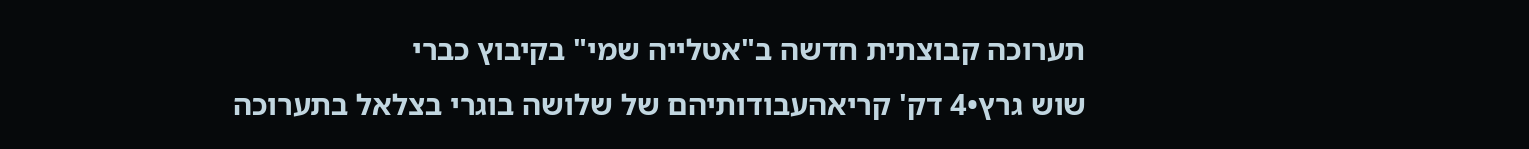תערוכה קבוצתית חדשה ב"אטלייה שמי" בקיבוץ כברי
שוש גרץ•4 דק' קריאהעבודותיהם של שלושה בוגרי בצלאל בתערוכה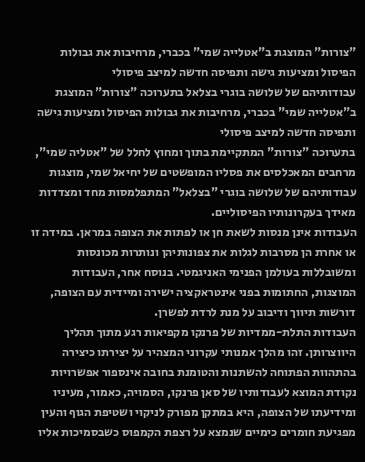"צורות" המוצגת ב"אטלייה שמי" בכברי, מרחיבות את גבולות הפיסול ומציעות גישה ותפיסה חדשה למיצב פיסולי
עבודותיהם של שלושה בוגרי בצלאל בתערוכה "צורות" המוצגת ב"אטלייה שמי" בכברי, מרחיבות את גבולות הפיסול ומציעות גישה ותפיסה חדשה למיצב פיסולי
בתערוכה "צורות" המתקיימת בתוך ומחוץ לחלל של "אטליה שמי", מרחבים המאכלסים את פסליו המופשטים של יחיאל שמי, מוצגות עבודותיהם של שלושה בוגרי "בצלאל" המתפלמסות מחד ומצדדות מאידך בעקרונותיו הפיסוליים.
העבודות אינן מנסות לשאת חן או לפתות את הצופה במראן. במידה זו או אחרת הן מסרבות לגלות את צפונותיהן ונותרות מכונסות ומשובללות בעולמן הפנימי האניגמטי. בנוסח אחר, העבודות המוצגות, החתומות בפני אינטראקציה ישירה ומיידית עם הצופה, דורשות תיווך ודיבוב על מנת לרדת לפשרן.
העבודות התלת-ממדיות של פרנקו מקפיאות רגע מתוך תהליך היווצרותן. זהו מהלך אמנותי עקרוני המצהיר על יצירתו כיצירה בהתהוות הפתוחה להשתנות והטומנת בחובה אינספור אפשרויות
נקודת המוצא לעבודותיו של סאן פרנקו, הסמויה, כאמור, מעיניו ומידיעתו של הצופה, היא במתקן מפורק לניקוי ושטיפת הגוף והעין מפגיעת חומרים כימיים שנמצא על רצפת הקמפוס כשבסמיכות אליו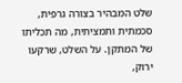שלט המבהיר בצורה גרפית, סכמתית ותמציתית, מה תכליתו של המתקן. על השלט, שרקעו ירוק,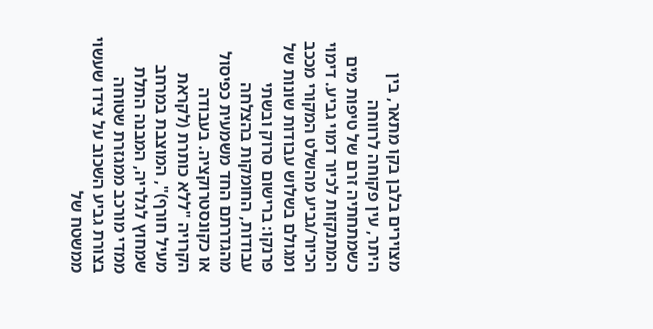מצוירים בלבן בקו מתאר, בין היתר, עין פקוחה לרווחה כשמתחתיה זרם של טיפות מים המתנקזות לכיור דמוי גביע. דימוי הכיור/גביע מהשלט המקורי מככב ומגולם בשלוש עבודות שונות של פרנקו: ברישום סרוק ובשתי עבודות, החומקות בהצלחה מהגדרתם החד משמעית כפיסול או כקונסטרוקציה. בעבודה הקרויה "ללא כותרת (לקראת מעיל חורף)", המוצבת במרחב שמחוץ לגלריה, המבנה התלת ממדי מורכב ממגזרת שטוחה בצורת גביע השכוב על צידו שעשוי ממשטח של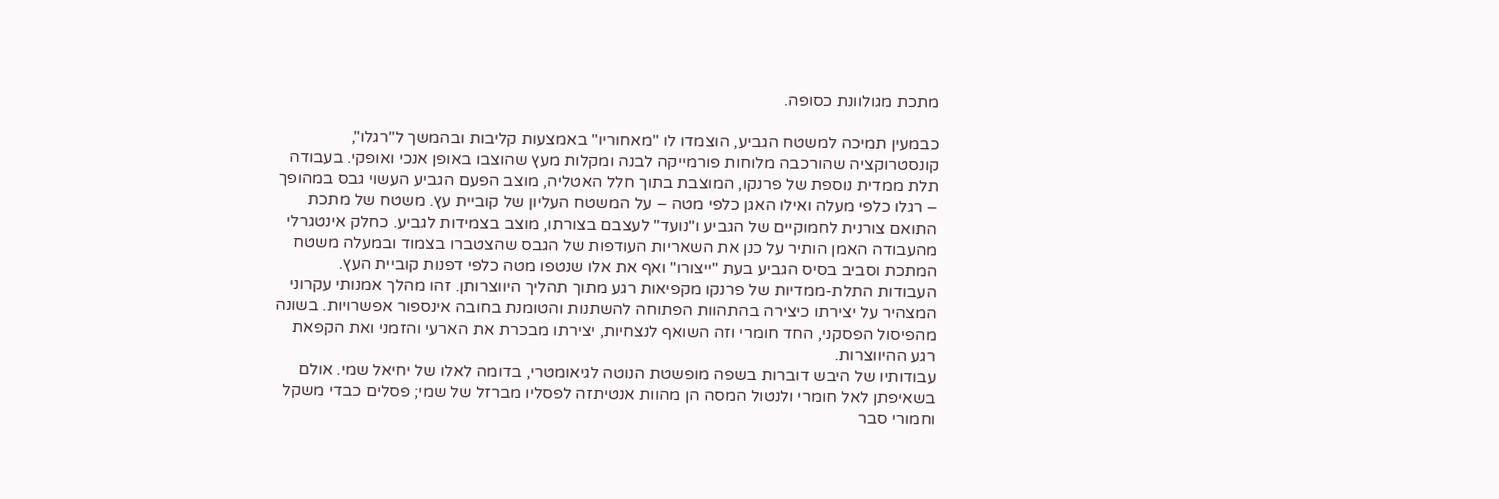מתכת מגולוונת כסופה.

כבמעין תמיכה למשטח הגביע, הוצמדו לו "מאחוריו" באמצעות קליבות ובהמשך ל"רגלו", קונסטרוקציה שהורכבה מלוחות פורמייקה לבנה ומקלות מעץ שהוצבו באופן אנכי ואופקי. בעבודה תלת ממדית נוספת של פרנקו, המוצבת בתוך חלל האטליה, מוצב הפעם הגביע העשוי גבס במהופך – רגלו כלפי מעלה ואילו האגן כלפי מטה – על המשטח העליון של קוביית עץ. משטח של מתכת התואם צורנית לחמוקיים של הגביע ו"נועד" לעצבם בצורתו, מוצב בצמידות לגביע. כחלק אינטגרלי מהעבודה האמן הותיר על כנן את השאריות העודפות של הגבס שהצטברו בצמוד ובמעלה משטח המתכת וסביב בסיס הגביע בעת "ייצורו" ואף את אלו שנטפו מטה כלפי דפנות קוביית העץ.
העבודות התלת-ממדיות של פרנקו מקפיאות רגע מתוך תהליך היווצרותן. זהו מהלך אמנותי עקרוני המצהיר על יצירתו כיצירה בהתהוות הפתוחה להשתנות והטומנת בחובה אינספור אפשרויות. בשונה מהפיסול הפסקני, החד חומרי וזה השואף לנצחיות, יצירתו מבכרת את הארעי והזמני ואת הקפאת רגע ההיווצרות.
עבודותיו של היבש דוברות בשפה מופשטת הנוטה לגיאומטרי, בדומה לאלו של יחיאל שמי. אולם בשאיפתן לאל חומרי ולנטול המסה הן מהוות אנטיתזה לפסליו מברזל של שמי; פסלים כבדי משקל וחמורי סבר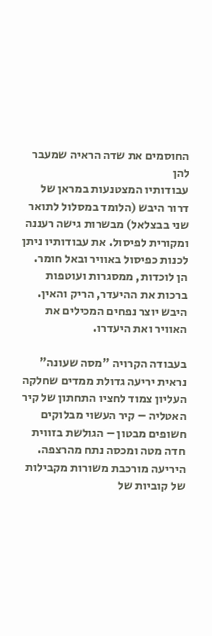החוסמים את שדה הראיה שמעבר להן
עבודותיו המצטנעות במראן של דרור היבש (הלומד במסלול לתואר שני בבצלאל) מבשרות גישה רעננה ומקורית לפיסול. את עבודותיו ניתן לכנות כפיסול באוויר ובאל חומר. הן לוכדות, ממסגרות ועוטפות ברכות את ההיעדר, הריק והאין. היבש יוצר נפחים המכילים את האוויר ואת היעדרו.

בעבודה הקרויה "מסה שעונה" נראית יריעה גדולת ממדים שחלקה העליון צמוד לחציו התחתון של קיר האטליה – קיר העשוי מבלוקים חשופים מבטון – הגולשת בזווית חדה מטה ומכסה נתח מהרצפה. היריעה מורכבת משורות מקבילות של קוביות של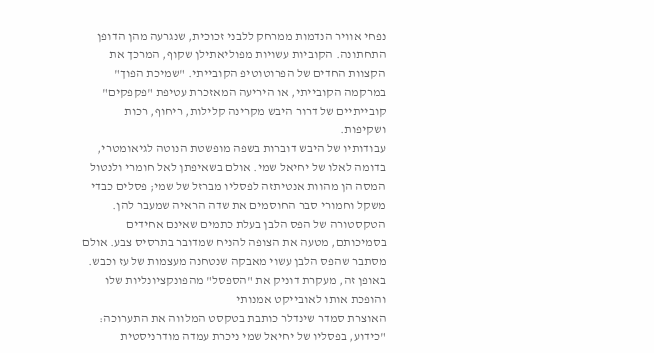נפחי אוויר הנדמות ממרחק ללבני זכוכית, שנגרעה מהן הדופן התחתונה. הקוביות עשויות מפוליאתילן שקוף, המרכך את הקצוות החדים של הפרוטוטיפ הקובייתי. "שמיכת הפוך" במרקמה הקובייתי, או היריעה המאזכרת עטיפת "פקפקים" קובייתיים של דרור היבש מקרינה קלילות, ריחוף, רכות ושקיפות.
עבודותיו של היבש דוברות בשפה מופשטת הנוטה לגיאומטרי, בדומה לאלו של יחיאל שמי. אולם בשאיפתן לאל חומרי ולנטול המסה הן מהוות אנטיתזה לפסליו מברזל של שמי; פסלים כבדי משקל וחמורי סבר החוסמים את שדה הראיה שמעבר להן.
הטקסטורה של הפס הלבן בעלת כתמים שאינם אחידים בסמיכותם, מטעה את הצופה להניח שמדובר בתרסיס צבע. אולם מסתבר שהפס הלבן עשוי מאבקה שנטחנה מעצמות של עז וכבש. באופן זה, מעקרת דוניק את "הספסל" מהפונקציונליות שלו והופכת אותו לאובייקט אמנותי
האוצרת סמדר שינדלר כותבת בטקסט המלווה את התערוכה: "כידוע, בפסליו של יחיאל שמי ניכרת עמדה מודרניסטית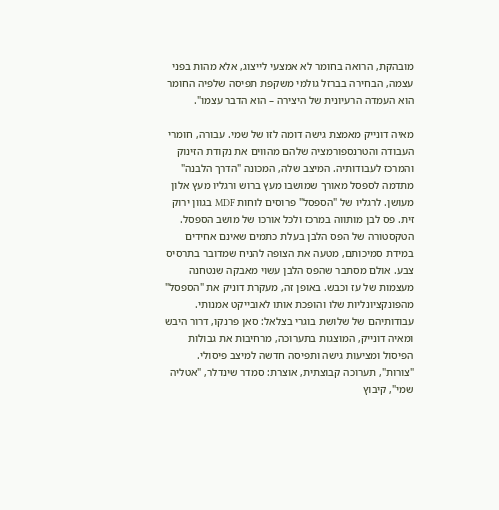מובהקת, הרואה בחומר לא אמצעי לייצוג, אלא מהות בפני עצמה, הבחירה בברזל גולמי משקפת תפיסה שלפיה החומר הוא העמדה הרעיונית של היצירה – הוא הדבר עצמו".

מאיה דונייק מאמצת גישה דומה לזו של שמי. עבורה, חומרי העבודה והטרנספורמציה שלהם מהווים את נקודת הזינוק והמרכז לעבודותיה. המיצב שלה, המכונה "הדרך הלבנה" מתדמה לספסל מאורך שמושבו מעץ ברוש ורגליו מעץ אלון מעושן. לרגליו של "הספסל" פרוסים לוחות MDF בגוון ירוק זית. פס לבן מותווה במרכז ולכל אורכו של מושב הספסל. הטקסטורה של הפס הלבן בעלת כתמים שאינם אחידים במידת סמיכותם, מטעה את הצופה להניח שמדובר בתרסיס צבע. אולם מסתבר שהפס הלבן עשוי מאבקה שנטחנה מעצמות של עז וכבש. באופן זה, מעקרת דוניק את "הספסל" מהפונקציונליות שלו והופכת אותו לאובייקט אמנותי.
עבודותיהם של שלושת בוגרי בצלאל: סאן פרנקו, דרור היבש ומאיה דונייק, המוצגות בתערוכה, מרחיבות את גבולות הפיסול ומציעות גישה ותפיסה חדשה למיצב פיסולי.
"צורות", תערוכה קבוצתית, אוצרת: סמדר שינדלר, "אטליה שמי", קיבוץ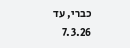כברי, עד 7.3.26